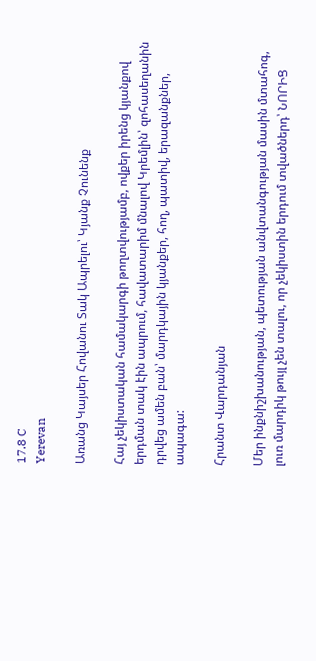17.8 C
Yerevan

Առանց Կայսեր Հովանու Տակ Ապրելու՝ Կյանք Չունենք

Հայ չեկիստական համակարգի թողտվությամբ, ովքեր իրենց կյանքով երդման տակ էին ապրում, հավատարիմ մնալով Կրեմլին՝ զոհասեղանին դրվեց ամեն բան՝ մարդկային կյանքեր, հող, պատիվ, երազանքներ, ապագա:

Հրանտ Վարդանյան

Մեր ինքնիշխանության, պետության անվտանգության մասին մտահոգ, լուռ մարդիկ թույլ չեն տալու, որ չեկիստին երդում տվածներդ՝ ՆՈՐԻՑ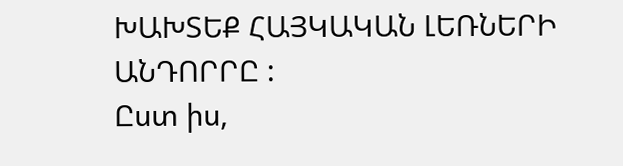ԽԱԽՏԵՔ ՀԱՅԿԱԿԱՆ ԼԵՌՆԵՐԻ ԱՆԴՈՐՐԸ :
Ըստ իս,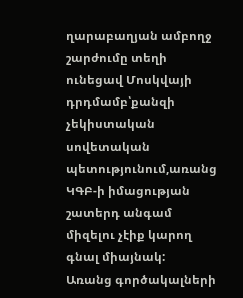ղարաբաղյան ամբողջ շարժումը տեղի ունեցավ Մոսկվայի դրդմամբ՝քանզի չեկիստական սովետական պետությունում,առանց ԿԳԲ‑ի իմացության շատերդ անգամ միզելու չէիք կարող գնալ միայնակ:
Առանց գործակալների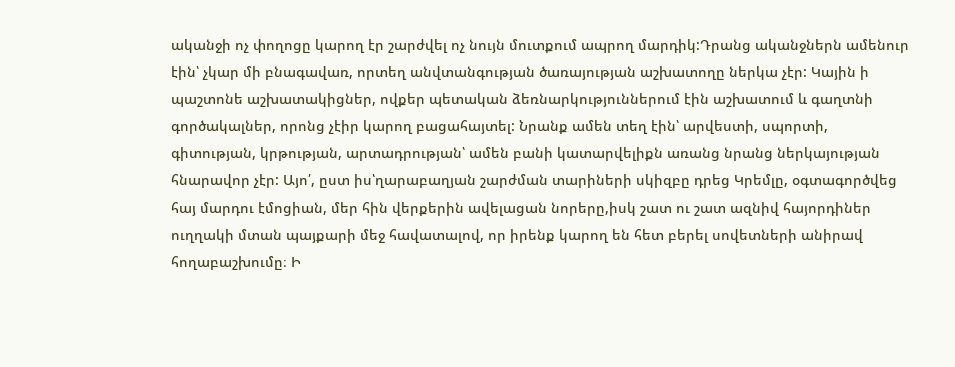ականջի ոչ փողոցը կարող էր շարժվել ոչ նույն մուտքում ապրող մարդիկ:Դրանց ականջներն ամենուր էին՝ չկար մի բնագավառ, որտեղ անվտանգության ծառայության աշխատողը ներկա չէր: Կային ի պաշտոնե աշխատակիցներ, ովքեր պետական ձեռնարկություններում էին աշխատում և գաղտնի գործակալներ, որոնց չէիր կարող բացահայտել: Նրանք ամեն տեղ էին՝ արվեստի, սպորտի, գիտության, կրթության, արտադրության՝ ամեն բանի կատարվելիքն առանց նրանց ներկայության հնարավոր չէր: Այո՛, ըստ իս՝ղարաբաղյան շարժման տարիների սկիզբը դրեց Կրեմլը, օգտագործվեց հայ մարդու էմոցիան, մեր հին վերքերին ավելացան նորերը,իսկ շատ ու շատ ազնիվ հայորդիներ ուղղակի մտան պայքարի մեջ հավատալով, որ իրենք կարող են հետ բերել սովետների անիրավ հողաբաշխումը։ Ի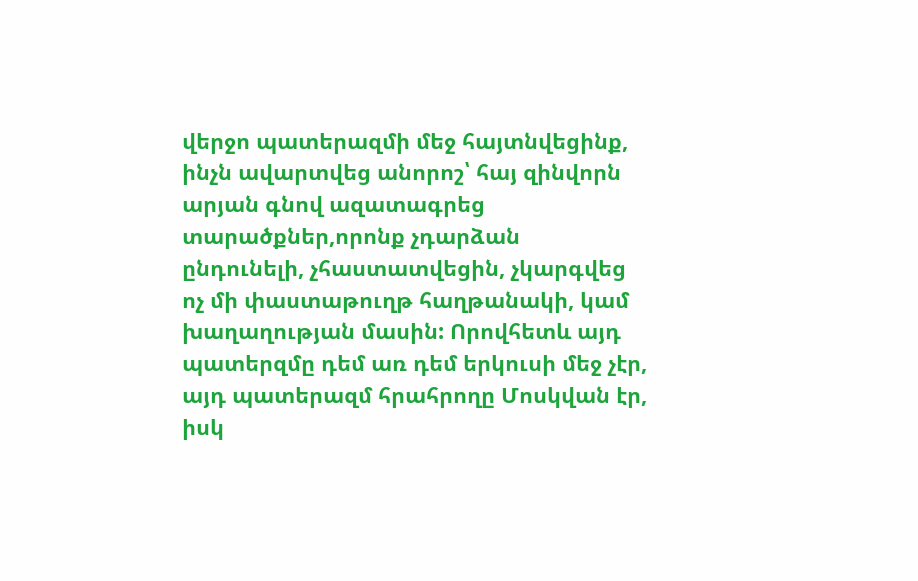վերջո պատերազմի մեջ հայտնվեցինք, ինչն ավարտվեց անորոշ՝ հայ զինվորն արյան գնով ազատագրեց տարածքներ,որոնք չդարձան ընդունելի, չհաստատվեցին, չկարգվեց ոչ մի փաստաթուղթ հաղթանակի, կամ խաղաղության մասին: Որովհետև այդ պատերզմը դեմ առ դեմ երկուսի մեջ չէր, այդ պատերազմ հրահրողը Մոսկվան էր, իսկ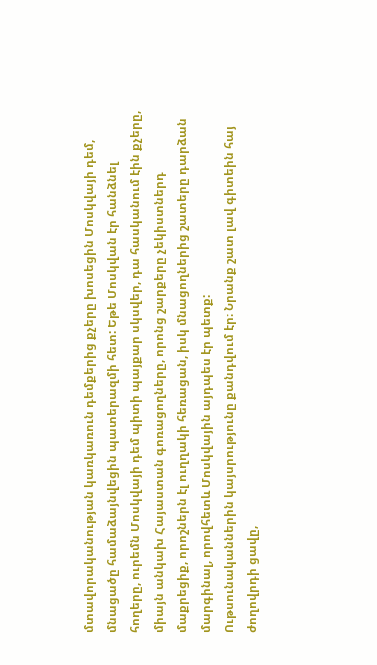մտավորականության կառկառուն դեմքերից քչերը խոսեցին Մոսկվայի դեմ, մնացածը համաձայնվեցին պատերազմի հետ: Եթե Մոսկվան էր հանձնել հողերը, ուրեմն Մոսկվայի դեմ պիտի պայքար սկսվեր, դա հասկանում էին քչերը, միայն անկախ Հայաստան գոռացողները, որոնց շարքերը չեկիստներդ մաքրեցիք, որոշներն էլ ուղղակի հեռացան, իսկ մնացողներից շատերը դարձան մարգինալ, որովհետև Մոսկվային այդպես էր պետք:
Ութսունականներին կայսրությունը քանդվում էր։ Նրանք շատ լավ գիտեին հայ ժողովրդի ցավը,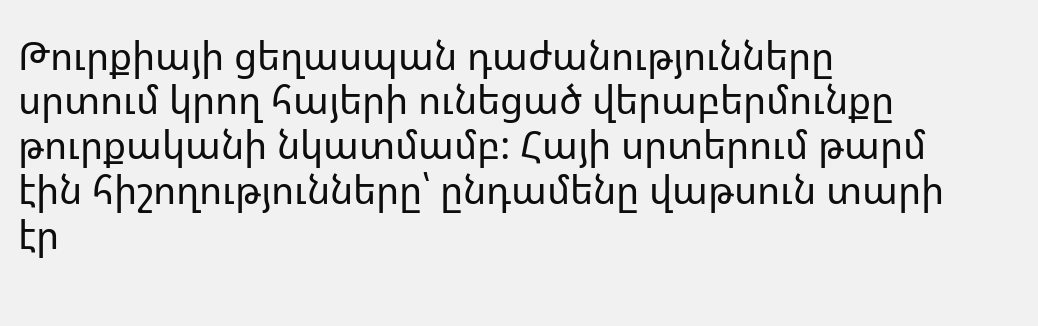Թուրքիայի ցեղասպան դաժանությունները սրտում կրող հայերի ունեցած վերաբերմունքը թուրքականի նկատմամբ: Հայի սրտերում թարմ էին հիշողությունները՝ ընդամենը վաթսուն տարի էր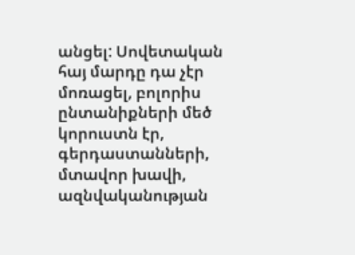անցել: Սովետական հայ մարդը դա չէր մոռացել, բոլորիս ընտանիքների մեծ կորուստն էր, գերդաստանների, մտավոր խավի, ազնվականության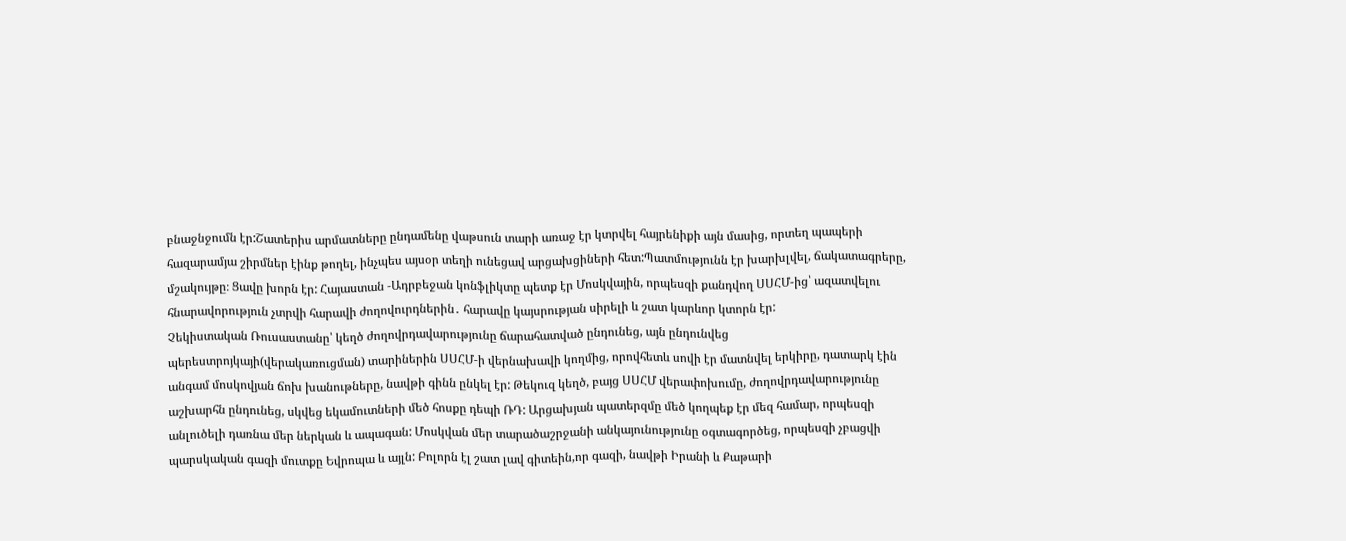բնաջնջումն էր:Շատերիս արմատները ընդամենը վաթսուն տարի առաջ էր կտրվել հայրենիքի այն մասից, որտեղ պապերի հազարամյա շիրմներ էինք թողել, ինչպես այսօր տեղի ունեցավ արցախցիների հետ:Պատմությունն էր խարխլվել, ճակատագրերը, մշակույթը։ Ցավը խորն էր: Հայաստան ‑Ադրբեջան կոնֆլիկտը պետք էր Մոսկվային, որպեսզի քանդվող ՍՍՀՄ-ից՝ ազատվելու հնարավորություն չտրվի հարավի ժողովուրդներին․ հարավը կայսրության սիրելի և շատ կարևոր կտորն էր:
Չեկիստական Ռուսաստանը՝ կեղծ ժողովրդավարությունը ճարահատված ընդունեց, այն ընդունվեց պերեստրոյկայի(վերակառուցման) տարիներին ՍՍՀՄ‑ի վերնախավի կողմից, որովհետև սովի էր մատնվել երկիրը, դատարկ էին անգամ մոսկովյան ճոխ խանութները, նավթի գինն ընկել էր: Թեկուզ կեղծ, բայց ՍՍՀՄ վերափոխումը, ժողովրդավարությունը աշխարհն ընդունեց, սկվեց եկամուտների մեծ հոսքը դեպի ՌԴ: Արցախյան պատերզմը մեծ կողպեք էր մեզ համար, որպեսզի անլուծելի դառնա մեր ներկան և ապագան: Մոսկվան մեր տարածաշրջանի անկայունությունը օգտագործեց, որպեսզի չբացվի պարսկական գազի մուտքը Եվրոպա և այլն: Բոլորն էլ շատ լավ գիտեին,որ գազի, նավթի Իրանի և Քաթարի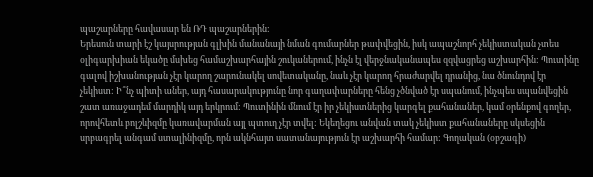պաշարները հավասար են ՌԴ պաշարներին:
Երեսուն տարի էշ կայսրության գլխին մանանայի նման գումարներ թափվեցին, իսկ ապաշնորհ չեկիստական չտես օլիգարխիան եկածը մսխեց համաշխարհային շուկաներում, ինչն էլ վերջնականապես զզվացրեց աշխարհին: Պուտինը գալով իշխանության չէր կարող շարունակել սովետականը, նաև չէր կարող հրաժարվել դրանից, նա ծնունդով էր չեկիստ: Ի՞նչ պիտի աներ, այդ հասարակությունը նոր գաղափարները հենց չծնված էր սպանում, ինչպես սպանվեցին շատ առաջադեմ մարդիկ այդ երկրում: Պուտինին մնում էր իր չեկիստներից կարգել քահանաներ, կամ օրենքով գողեր, որովհետև բոլշևիզմը կառավարման այլ պտուղ չէր տվել: Եկեղեցու անվան տակ չեկիստ քահանաները սկսեցին սրբագրել անգամ ստալինիզմը, որն ակնհայտ սատանայություն էր աշխարհի համար: Գողական (օբշագի)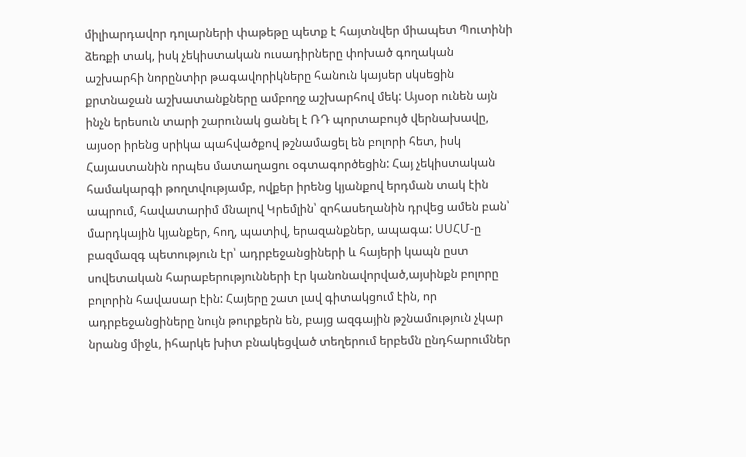միլիարդավոր դոլարների փաթեթը պետք է հայտնվեր միապետ Պուտինի ձեռքի տակ, իսկ չեկիստական ուսադիրները փոխած գողական աշխարհի նորընտիր թագավորիկները հանուն կայսեր սկսեցին քրտնաջան աշխատանքները ամբողջ աշխարհով մեկ: Այսօր ունեն այն ինչն երեսուն տարի շարունակ ցանել է ՌԴ պորտաբույծ վերնախավը, այսօր իրենց սրիկա պահվածքով թշնամացել են բոլորի հետ, իսկ Հայաստանին որպես մատաղացու օգտագործեցին: Հայ չեկիստական համակարգի թողտվությամբ, ովքեր իրենց կյանքով երդման տակ էին ապրում, հավատարիմ մնալով Կրեմլին՝ զոհասեղանին դրվեց ամեն բան՝ մարդկային կյանքեր, հող, պատիվ, երազանքներ, ապագա: ՍՍՀՄ‑ը բազմազգ պետություն էր՝ ադրբեջանցիների և հայերի կապն ըստ սովետական հարաբերությունների էր կանոնավորված,այսինքն բոլորը բոլորին հավասար էին: Հայերը շատ լավ գիտակցում էին, որ ադրբեջանցիները նույն թուրքերն են, բայց ազգային թշնամություն չկար նրանց միջև, իհարկե խիտ բնակեցված տեղերում երբեմն ընդհարումներ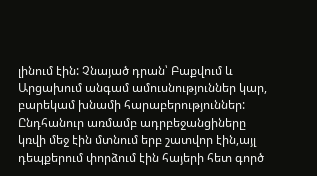լինում էին: Չնայած դրան՝ Բաքվում և Արցախում անգամ ամուսնություններ կար, բարեկամ խնամի հարաբերություններ:
Ընդհանուր առմամբ ադրբեջանցիները կռվի մեջ էին մտնում երբ շատվոր էին,այլ դեպքերում փորձում էին հայերի հետ գործ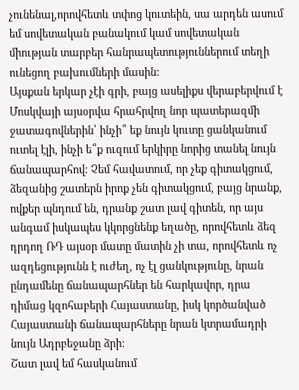չունենալ,որովհետև տփոց կուտեին, սա արդեն ասում եմ սովետական բանակում կամ սովետական միության տարբեր հանրապետություններում տեղի ունեցող բախումների մասին:
Այսքան երկար չէի գրի, բայց ասելիքս վերաբերվում է Մոսկվայի այսօրվա հրահրվող նոր պատերազմի ջատագովներին՝ ինչի՞ եք նույն կուտը ցանկանում ուտել էլի, ինչի ե՞ք ուզում երկիրը նորից տանել նույն ճանապարհով: Չեմ հավատում, որ չեք գիտակցում, ձեզանից շատերն իրոք չեն գիտակցում, բայց նրանք, ովքեր պնդում են, դրանք շատ լավ գիտեն, որ այս անգամ իսկապես կկորցնենք եղածը, որովհետև ձեզ դրդող ՌԴ այսօր մատը մատին չի տա, որովհետև ոչ ազդեցությունն է ուժեղ, ոչ էլ ցանկությունը, նրան ընդամենը ճանապարհներ են հարկավոր, դրա դիմաց կզոհաբերի Հայաստանը, իսկ կործանված Հայաստանի ճանապարհները նրան կտրամադրի նույն Ադրբեջանը ձրի:
Շատ լավ եմ հասկանում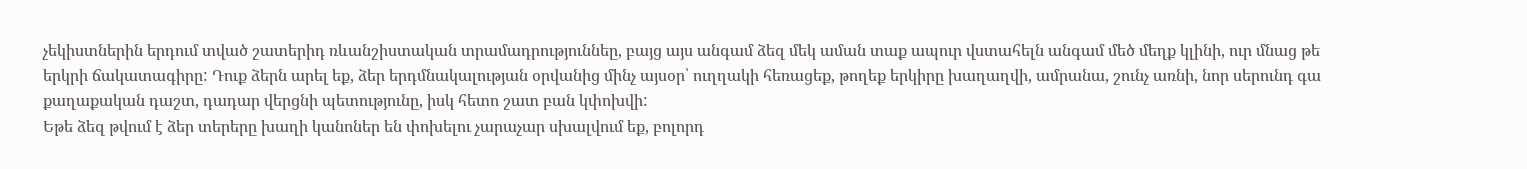չեկիստներին երդում տված շատերիդ ռևանշիստական տրամադրություննեը, բայց այս անգամ ձեզ մեկ աման տաք ապուր վստահելն անգամ մեծ մեղք կլինի, ուր մնաց թե երկրի ճակատագիրը: Դուք ձերն արել եք, ձեր երդմնակալության օրվանից մինչ այսօր՝ ուղղակի հեռացեք, թողեք երկիրը խաղաղվի, ամրանա, շունչ առնի, նոր սերունդ գա քաղաքական դաշտ, դադար վերցնի պետությունը, իսկ հետո շատ բան կփոխվի:
Եթե ձեզ թվում է ձեր տերերը խաղի կանոներ են փոխելու չարաչար սխալվում եք, բոլորդ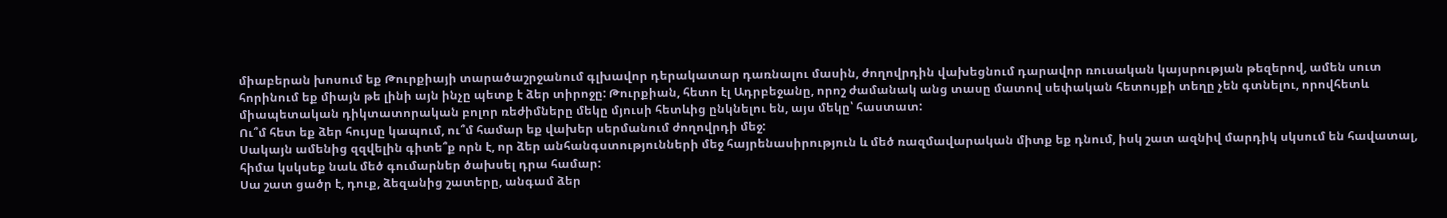միաբերան խոսում եք Թուրքիայի տարածաշրջանում գլխավոր դերակատար դառնալու մասին, ժողովրդին վախեցնում դարավոր ռուսական կայսրության թեզերով, ամեն սուտ հորինում եք միայն թե լինի այն ինչը պետք է ձեր տիրոջը: Թուրքիան, հետո էլ Ադրբեջանը, որոշ ժամանակ անց տասը մատով սեփական հետույքի տեղը չեն գտնելու, որովհետև միապետական դիկտատորական բոլոր ռեժիմները մեկը մյուսի հետևից ընկնելու են, այս մեկը՝ հաստատ:
Ու՞մ հետ եք ձեր հույսը կապում, ու՞մ համար եք վախեր սերմանում ժողովրդի մեջ:
Սակայն ամենից զզվելին գիտե՞ք որն է, որ ձեր անհանգստությունների մեջ հայրենասիրություն և մեծ ռազմավարական միտք եք դնում, իսկ շատ ազնիվ մարդիկ սկսում են հավատալ, հիմա կսկսեք նաև մեծ գումարներ ծախսել դրա համար:
Սա շատ ցածր է, դուք, ձեզանից շատերը, անգամ ձեր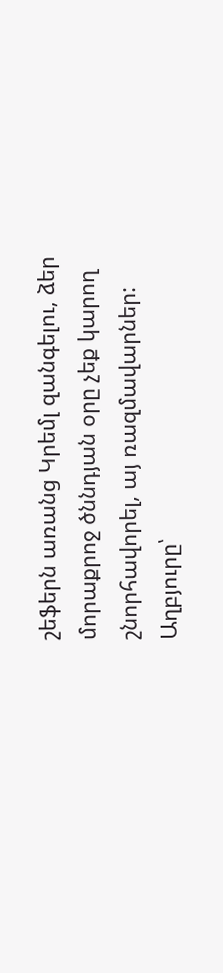շեֆերն առանց Կրեմլ զանգելու, ձեր մորաքրոջ ծննդյան օրը չեք կարող շնորհավորել, այ ռազմավարներ:
Աղբյուրը՝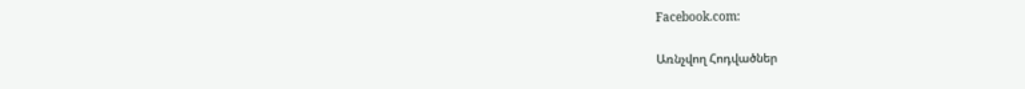Facebook.com:

Առնչվող Հոդվածներ